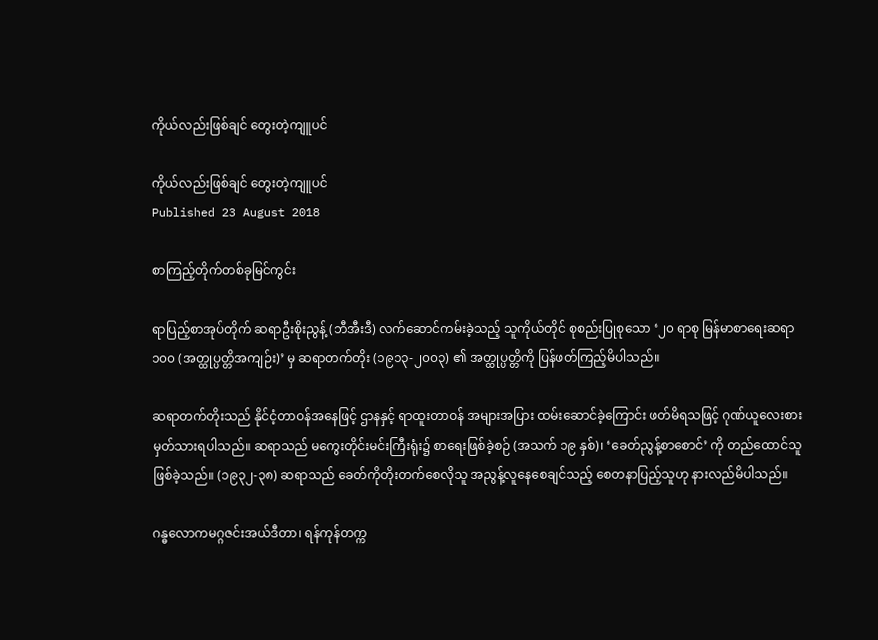ကိုယ်လည်းဖြစ်ချင် တွေးတဲ့ကျူပင်

ကိုယ်လည်းဖြစ်ချင် တွေးတဲ့ကျူပင်
Published 23 August 2018

စာကြည့်တိုက်တစ်ခုမြင်ကွင်း

ရာပြည့်စာအုပ်တိုက် ဆရာဦးစိုးညွန့် (ဘီအီးဒီ) လက်ဆောင်ကမ်းခဲ့သည့် သူကိုယ်တိုင် စုစည်းပြုစုသော ‘၂၀ ရာစု မြန်မာစာရေးဆရာ ၁၀၀ (အတ္ထုပ္ပတ္တိအကျဉ်း)’ မှ ဆရာတက်တိုး (၁၉၁၃-၂၀၀၃) ၏ အတ္ထုပ္ပတ္တိကို ပြန်ဖတ်ကြည့်မိပါသည်။

ဆရာတက်တိုးသည် နိုင်ငံ့တာဝန်အနေဖြင့် ဌာနနှင့် ရာထူးတာဝန် အများအပြား ထမ်းဆောင်ခဲ့ကြောင်း ဖတ်မိရသဖြင့် ဂုဏ်ယူလေးစား မှတ်သားရပါသည်။ ဆရာသည် မကွေးတိုင်းမင်းကြီးရုံး၌ စာရေးဖြစ်ခဲ့စဉ် (အသက် ၁၉ နှစ်)၊ ‘ခေတ်ညွန့်စာစောင်’ ကို တည်ထောင်သူဖြစ်ခဲ့သည်။ (၁၉၃၂-၃၈) ဆရာသည် ခေတ်ကိုတိုးတက်စေလိုသူ အညွန့်လူနေစေချင်သည့် စေတနာပြည့်သူဟု နားလည်မိပါသည်။

ဂန္ဓလောကမဂ္ဂဇင်းအယ်ဒီတာ၊ ရန်ကုန်တက္က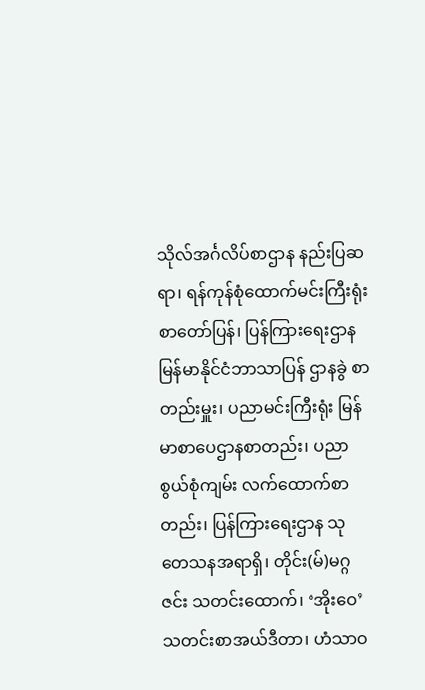သိုလ်အင်္ဂလိပ်စာဌာန နည်းပြဆရာ၊ ရန်ကုန်စုံထောက်မင်းကြီးရုံး စာတော်ပြန်၊ ပြန်ကြားရေးဌာန မြန်မာနိုင်ငံဘာသာပြန် ဌာနခွဲ စာတည်းမှူး၊ ပညာမင်းကြီးရုံး မြန်မာစာပေဌာနစာတည်း၊ ပညာစွယ်စုံကျမ်း လက်ထောက်စာတည်း၊ ပြန်ကြားရေးဌာန သုတေသနအရာရှိ၊ တိုင်း(မ်)မဂ္ဂဇင်း သတင်းထောက်၊ ‘အိုးဝေ’ သတင်းစာအယ်ဒီတာ၊ ဟံသာဝ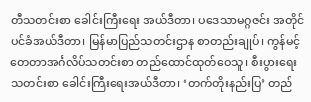တီသတင်းစာ ခေါင်းကြီးရေး အယ်ဒီတာ၊ ပဒေသာမဂ္ဂဇင်း အတိုင်ပင်ခံအယ်ဒီတာ၊ မြန်မာပြည်သတင်းဌာန စာတည်းချုပ်၊ ကွန်မင့်တေတာအင်္ဂလိပ်သတင်းစာ တည်ထောင်ထုတ်ဝေသူ၊ စီးပွားရေးသတင်းစာ ခေါင်းကြီးရေးအယ်ဒီတာ၊ ‘တက်တိုးနည်းပြ’ တည်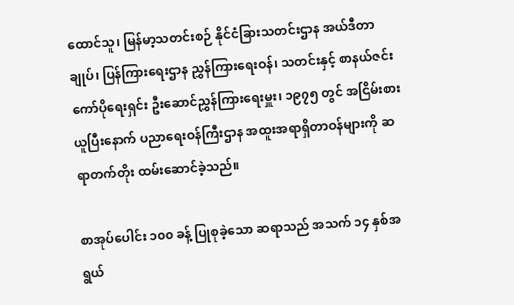ထောင်သူ၊ မြန်မာ့သတင်းစဉ် နိုင်ငံခြားသတင်းဌာန အယ်ဒီတာချုပ်၊ ပြန်ကြားရေးဌာန ညွှန်ကြားရေးဝန်၊ သတင်းနှင့် စာနယ်ဇင်းကော်ပိုရေးရှင်း ဦးဆောင်ညွှန်ကြားရေးမှူး၊ ၁၉၇၅ တွင် အငြိမ်းစားယူပြီးနောက် ပညာရေးဝန်ကြီးဌာန အထူးအရာရှိတာဝန်များကို ဆရာတက်တိုး ထမ်းဆောင်ခဲ့သည်။

စာအုပ်ပေါင်း ၁၀၀ ခန့် ပြုစုခဲ့သော ဆရာသည် အသက် ၁၄ နှစ်အရွယ်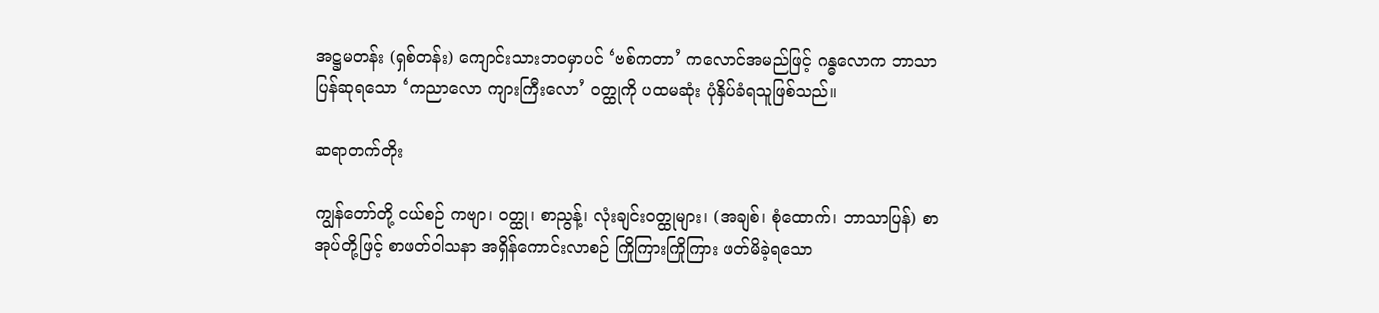အဋ္ဌမတန်း (ရှစ်တန်း) ကျောင်းသားဘဝမှာပင် ‘ဗစ်ကတာ’ ကလောင်အမည်ဖြင့် ဂန္ဓလောက ဘာသာပြန်ဆုရသော ‘ကညာလော ကျားကြီးလော’ ဝတ္ထုကို ပထမဆုံး ပုံနှိပ်ခံရသူဖြစ်သည်။

ဆရာတက်တိုး

ကျွန်တော်တို့ ငယ်စဉ် ကဗျာ၊ ဝတ္ထု၊ စာညွန့်၊ လုံးချင်းဝတ္ထုများ၊ (အချစ်၊ စုံထောက်၊ ဘာသာပြန်) စာအုပ်တို့ဖြင့် စာဖတ်ဝါသနာ အရှိန်ကောင်းလာစဉ် ကြိုကြားကြိုကြား ဖတ်မိခဲ့ရသော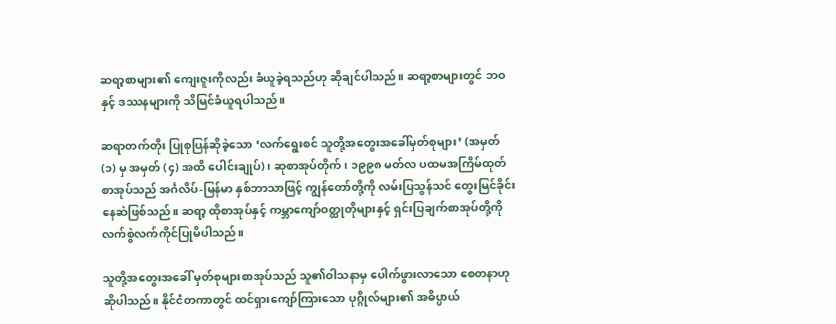ဆရာ့စာများ၏ ကျေးဇူးကိုလည်း ခံယူခဲ့ရသည်ဟု ဆိုချင်ပါသည်။ ဆရာ့စာများတွင် ဘဝနှင့် ဒဿနများကို သိမြင်ခံယူရပါသည်။

ဆရာတက်တိုး ပြုစုပြန်ဆိုခဲ့သော ‘လက်ရွေးစင် သူတို့အတွေးအခေါ်မှတ်စုများ’ (အမှတ် (၁) မှ အမှတ် (၄) အထိ ပေါင်းချုပ်)၊ ဆုစာအုပ်တိုက်၊ ၁၉၉၈ မတ်လ ပထမအကြိမ်ထုတ် စာအုပ်သည် အင်္ဂလိပ်-မြန်မာ နှစ်ဘာသာဖြင့် ကျွန်တော်တို့ကို လမ်းပြသွန်သင် တွေးမြင်ခိုင်းနေဆဲဖြစ်သည်။ ဆရာ့ ထိုစာအုပ်နှင့် ကမ္ဘာကျော်ဝတ္ထုတိုများနှင့် ရှင်းပြချက်စာအုပ်တို့ကို လက်စွဲလက်ကိုင်ပြုမိပါသည်။

သူတို့အတွေးအခေါ် မှတ်စုများစာအုပ်သည် သူ၏ဝါသနာမှ ပေါက်ဖွားလာသော စေတနာဟုဆိုပါသည်။ နိုင်ငံတကာတွင် ထင်ရှားကျော်ကြားသော ပုဂ္ဂိုလ်များ၏ အဓိပ္ပာယ်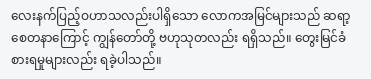လေးနက်ပြည့်ဝဟာသလည်းပါရှိသော လောကအမြင်များသည် ဆရာ့စေတနာကြောင့် ကျွန်တော်တို့ ဗဟုသုတလည်း ရရှိသည်။ တွေးမြင်ခံစားရမှုများလည်း ရခဲ့ပါသည်။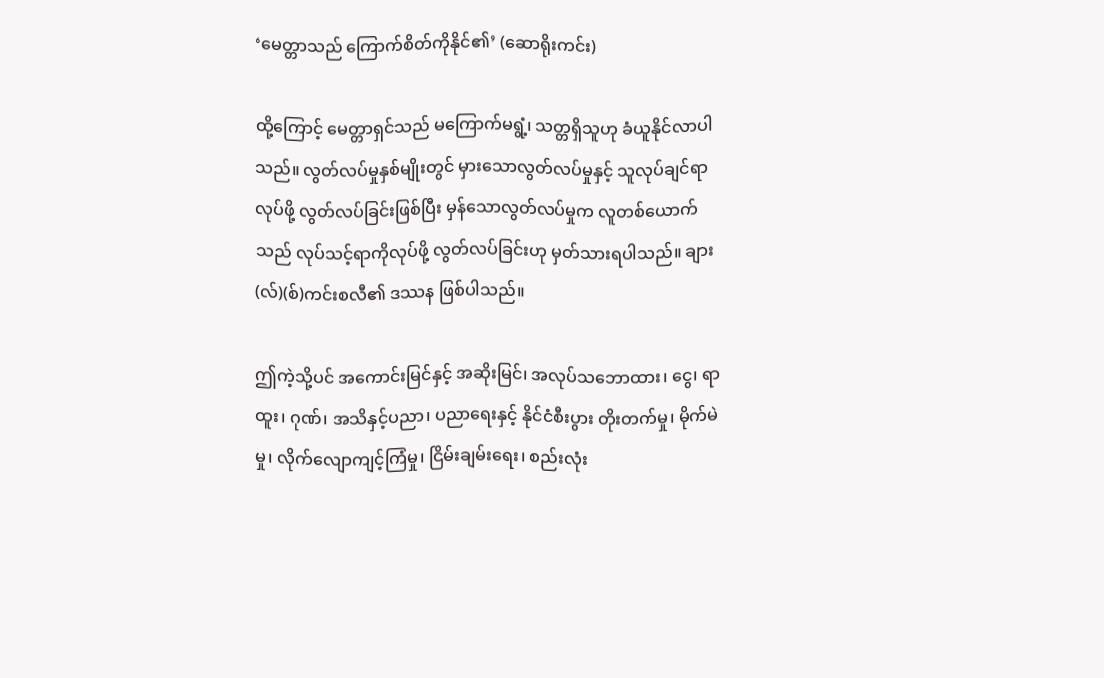‘မေတ္တာသည် ကြောက်စိတ်ကိုနိုင်၏’ (ဆောရိုးကင်း)

ထို့ကြောင့် မေတ္တာရှင်သည် မကြောက်မရွံ့၊ သတ္တရှိသူဟု ခံယူနိုင်လာပါသည်။ လွတ်လပ်မှုနှစ်မျိုးတွင် မှားသောလွတ်လပ်မှုနှင့် သူလုပ်ချင်ရာလုပ်ဖို့ လွတ်လပ်ခြင်းဖြစ်ပြီး မှန်သောလွတ်လပ်မှုက လူတစ်ယောက်သည် လုပ်သင့်ရာကိုလုပ်ဖို့ လွတ်လပ်ခြင်းဟု မှတ်သားရပါသည်။ ချား(လ်)(စ်)ကင်းစလီ၏ ဒဿန ဖြစ်ပါသည်။

ဤကဲ့သို့ပင် အကောင်းမြင်နှင့် အဆိုးမြင်၊ အလုပ်သဘောထား၊ ငွေ၊ ရာထူး၊ ဂုဏ်၊ အသိနှင့်ပညာ၊ ပညာရေးနှင့် နိုင်ငံစီးပွား တိုးတက်မှု၊ မိုက်မဲမှု၊ လိုက်လျောကျင့်ကြံမှု၊ ငြိမ်းချမ်းရေး၊ စည်းလုံး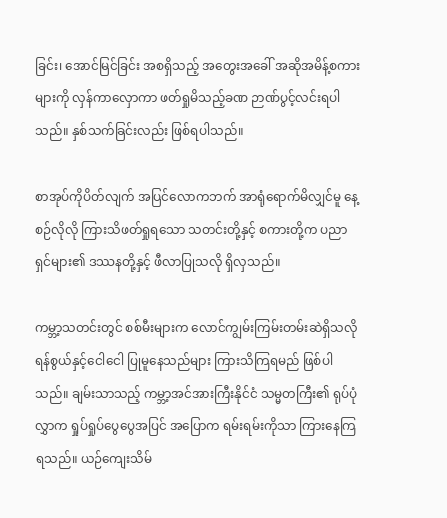ခြင်း၊ အောင်မြင်ခြင်း အစရှိသည့် အတွေးအခေါ် အဆိုအမိန့်စကားများကို လှန်ကာလှောကာ ဖတ်ရှုမိသည့်ခဏ ဉာဏ်ပွင့်လင်းရပါသည်။ နှစ်သက်ခြင်းလည်း ဖြစ်ရပါသည်။

စာအုပ်ကိုပိတ်လျက် အပြင်လောကဘက် အာရုံရောက်မိလျှင်မူ နေ့စဉ်လိုလို ကြားသိဖတ်ရှုရသော သတင်းတို့နှင့် စကားတို့က ပညာရှင်များ၏ ဒဿနတို့နှင့် ဖီလာပြုသလို ရှိလှသည်။

ကမ္ဘာ့သတင်းတွင် စစ်မီးများက လောင်ကျွမ်းကြမ်းတမ်းဆဲရှိသလို ရန်စွယ်နှင့်ငေါငေါ ပြုမူနေသည်များ ကြားသိကြရမည် ဖြစ်ပါသည်။ ချမ်းသာသည့် ကမ္ဘာ့အင်အားကြီးနိုင်ငံ သမ္မတကြီး၏ ရုပ်ပုံလွှာက ရှုပ်ရှုပ်ပွေပွေအပြင် အပြောက ရမ်းရမ်းကိုသာ ကြားနေကြရသည်။ ယဉ်ကျေးသိမ်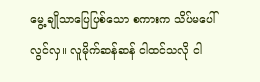မွေ့ ချိုသာပြေပြစ်သော စကားက သိပ်မပေါ်လွင်လှ။ လူမိုက်ဆန်ဆန် ငါထင်သလို ငါ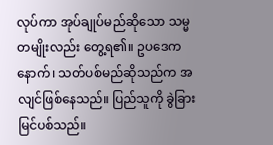လုပ်ကာ အုပ်ချုပ်မည်ဆိုသော သမ္မတမျိုးလည်း တွေ့ရ၏။ ဥပဒေက နောက်၊ သတ်ပစ်မည်ဆိုသည်က အလျင်ဖြစ်နေသည်။ ပြည်သူကို ခွဲခြားမြင်ပစ်သည်။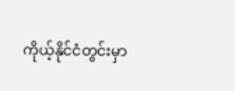ကိုယ့်နိုင်ငံတွင်းမှာ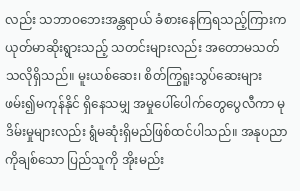လည်း သဘာဝဘေးအန္တရာယ် ခံစားနေကြရသည့်ကြားက ယုတ်မာဆိုးရွားသည့် သတင်းများလည်း အတောမသတ်သလိုရှိသည်။ မူးယစ်ဆေး၊ စိတ်ကြွရူးသွပ်ဆေးများ ဖမ်း၍မကုန်နိုင် ရှိနေသမျှ အမှုပေါ်ပေါက်တွေပွေလီကာ မုဒိမ်းမှုများလည်း ရွံမဆုံးရှိမည်ဖြစ်ထင်ပါသည်။ အနုပညာကိုချစ်သော ပြည်သူကို အိုးမည်း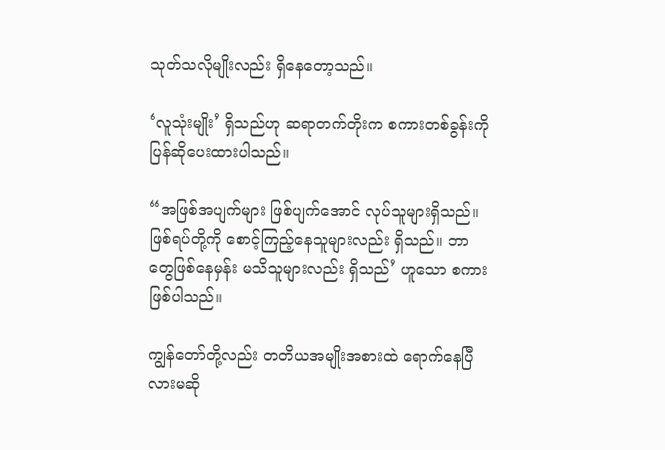သုတ်သလိုမျိုးလည်း ရှိနေတော့သည်။

‘လူသုံးမျိုး’ ရှိသည်ဟု ဆရာတက်တိုးက စကားတစ်ခွန်းကို ပြန်ဆိုပေးထားပါသည်။

“အဖြစ်အပျက်များ ဖြစ်ပျက်အောင် လုပ်သူများရှိသည်။ ဖြစ်ရပ်တို့ကို စောင့်ကြည့်နေသူများလည်း ရှိသည်။ ဘာတွေဖြစ်နေမှန်း မသိသူများလည်း ရှိသည်’ ဟူသော စကား ဖြစ်ပါသည်။

ကျွန်တော်တို့လည်း တတိယအမျိုးအစားထဲ ရောက်နေပြီလားမဆို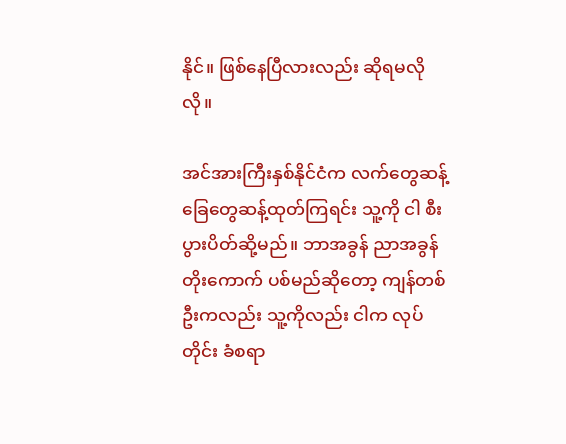နိုင်။ ဖြစ်နေပြီလားလည်း ဆိုရမလိုလို။

အင်အားကြီးနှစ်နိုင်ငံက လက်တွေဆန့် ခြေတွေဆန့်ထုတ်ကြရင်း သူ့ကို ငါ စီးပွားပိတ်ဆို့မည်။ ဘာအခွန် ညာအခွန်တိုးကောက် ပစ်မည်ဆိုတော့ ကျန်တစ်ဦးကလည်း သူ့ကိုလည်း ငါက လုပ်တိုင်း ခံစရာ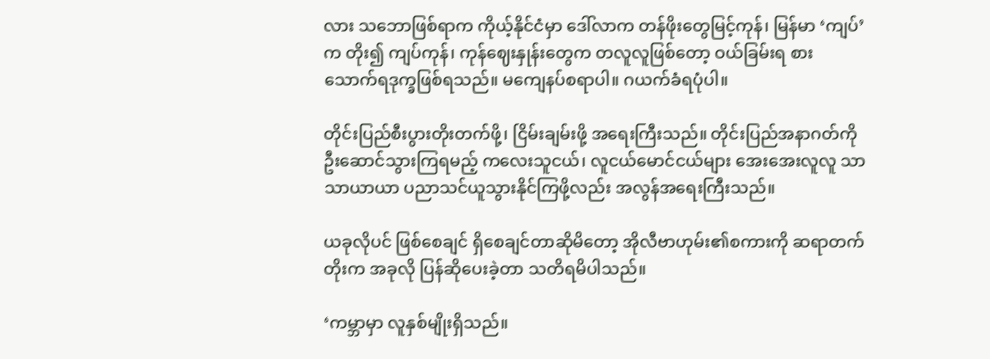လား သဘောဖြစ်ရာက ကိုယ့်နိုင်ငံမှာ ဒေါ်လာက တန်ဖိုးတွေမြင့်ကုန်၊ မြန်မာ ‘ကျပ်’ က တိုး၍ ကျပ်ကုန်၊ ကုန်ဈေးနှုန်းတွေက တလူလူဖြစ်တော့ ဝယ်ခြမ်းရ စားသောက်ရဒုက္ခဖြစ်ရသည်။ မကျေနပ်စရာပါ။ ဂယက်ခံရပုံပါ။

တိုင်းပြည်စီးပွားတိုးတက်ဖို့၊ ငြိမ်းချမ်းဖို့ အရေးကြီးသည်။ တိုင်းပြည်အနာဂတ်ကို ဦးဆောင်သွားကြရမည့် ကလေးသူငယ်၊ လူငယ်မောင်ငယ်များ အေးအေးလူလူ သာသာယာယာ ပညာသင်ယူသွားနိုင်ကြဖို့လည်း အလွန်အရေးကြီးသည်။

ယခုလိုပင် ဖြစ်စေချင် ရှိစေချင်တာဆိုမိတော့ အိုလီဗာဟုမ်း၏စကားကို ဆရာတက်တိုးက အခုလို ပြန်ဆိုပေးခဲ့တာ သတိရမိပါသည်။

‘ကမ္ဘာမှာ လူနှစ်မျိုးရှိသည်။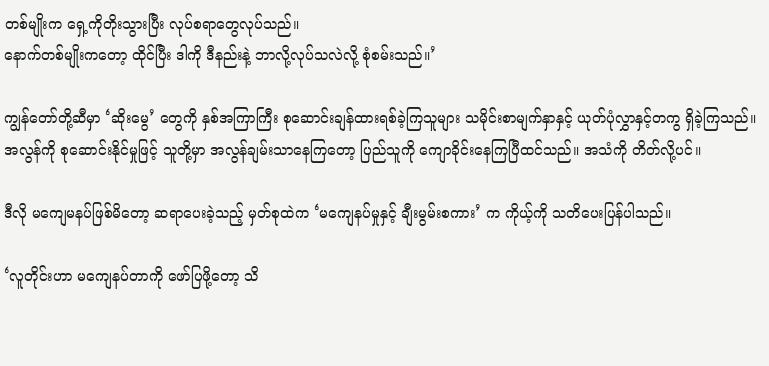တစ်မျိုးက ရှေ့ကိုတိုးသွားပြီး လုပ်စရာတွေလုပ်သည်။
နောက်တစ်မျိုးကတော့ ထိုင်ပြီး ဒါကို ဒီနည်းနဲ့ ဘာလို့လုပ်သလဲလို့ စုံစမ်းသည်။’

ကျွန်တော်တို့ဆီမှာ ‘ဆိုးမွေ’ တွေကို နှစ်အကြာကြီး စုဆောင်းချန်ထားရစ်ခဲ့ကြသူများ သမိုင်းစာမျက်နှာနှင့် ယုတ်ပုံလွှာနှင့်တကွ ရှိခဲ့ကြသည်။ အလွန်ကို စုဆောင်းနိုင်မှုဖြင့် သူတို့မှာ အလွန်ချမ်းသာနေကြတော့ ပြည်သူကို ကျောခိုင်းနေကြပြီထင်သည်။ အသံကို တိတ်လို့ပင်။

ဒီလို မကျေမနပ်ဖြစ်မိတော့ ဆရာပေးခဲ့သည့် မှတ်စုထဲက ‘မကျေနပ်မှုနှင့် ချီးမွမ်းစကား’ က ကိုယ့်ကို သတိပေးပြန်ပါသည်။

‘လူတိုင်းဟာ မကျေနပ်တာကို ဖော်ပြဖို့တော့ သိ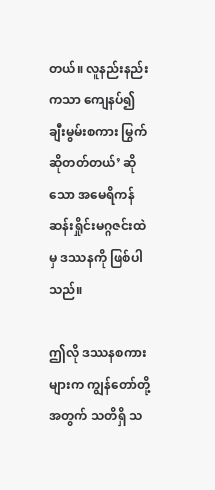တယ်။ လူနည်းနည်းကသာ ကျေနပ်၍ ချီးမွမ်းစကား မြွက်ဆိုတတ်တယ်’ ဆိုသော အမေရိကန် ဆန်းရှိုင်းမဂ္ဂဇင်းထဲမှ ဒဿနကို ဖြစ်ပါသည်။

ဤလို ဒဿနစကားများက ကျွန်တော်တို့အတွက် သတိရှိ သ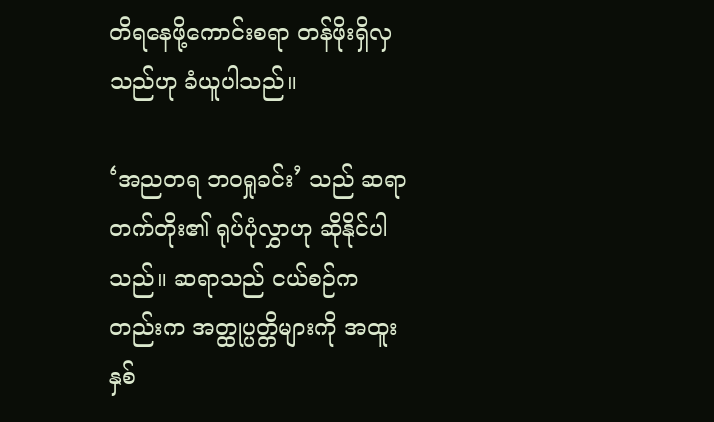တိရနေဖို့ကောင်းစရာ တန်ဖိုးရှိလှသည်ဟု ခံယူပါသည်။

‘အညတရ ဘဝရှုခင်း’ သည် ဆရာတက်တိုး၏ ရုပ်ပုံလွှာဟု ဆိုနိုင်ပါသည်။ ဆရာသည် ငယ်စဉ်ကတည်းက အတ္ထုပ္ပတ္တိများကို အထူးနှစ်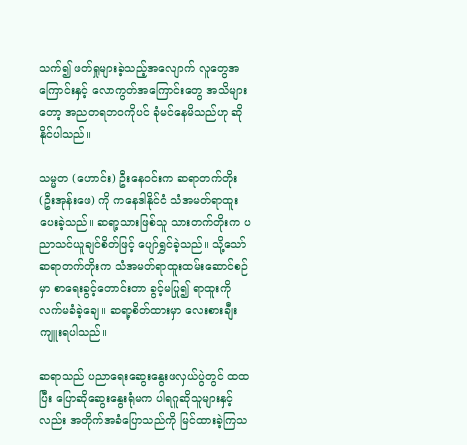သက်၍ ဖတ်ရှုများခဲ့သည့်အလျောက် လူတွေအကြောင်းနှင့် လောကွတ်အကြောင်းတွေ အသိများတော့ အညတရဘဝကိုပင် ခုံမင်နေမိသည်ဟု ဆိုနိုင်ပါသည်။

သမ္မတ (ဟောင်း) ဦးနေဝင်းက ဆရာတက်တိုး (ဦးအုန်းဖေ) ကို ကနေဒါနိုင်ငံ သံအမတ်ရာထူး ပေးခဲ့သည်။ ဆရာ့သားဖြစ်သူ သားတက်တိုးက ပညာသင်ယူချင်စိတ်ဖြင့် ပျော်ရွှင်ခဲ့သည်။ သို့သော် ဆရာတက်တိုးက သံအမတ်ရာထူးထမ်းဆောင်စဉ်မှာ စာရေးခွင့်တောင်းတာ ခွင့်မပြု၍ ရာထူးကို လက်မခံခဲ့ချေ။ ဆရာ့စိတ်ထားမှာ လေးစားချီးကျူးရပါသည်။

ဆရာသည် ပညာရေးဆွေးနွေးဖလှယ်ပွဲတွင် ထထပြီး ပြောဆိုဆွေးနွေးရုံမက ပါရဂူဆိုသူများနှင့်လည်း အတိုက်အခံပြောသည်ကို မြင်ထားခဲ့ကြသ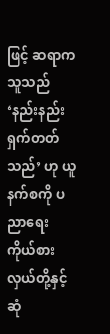ဖြင့် ဆရာက သူသည် ‘နည်းနည်းရှက်တတ်သည်’ ဟု ယူနက်စကို ပညာရေး ကိုယ်စားလှယ်တို့နှင့်ဆုံ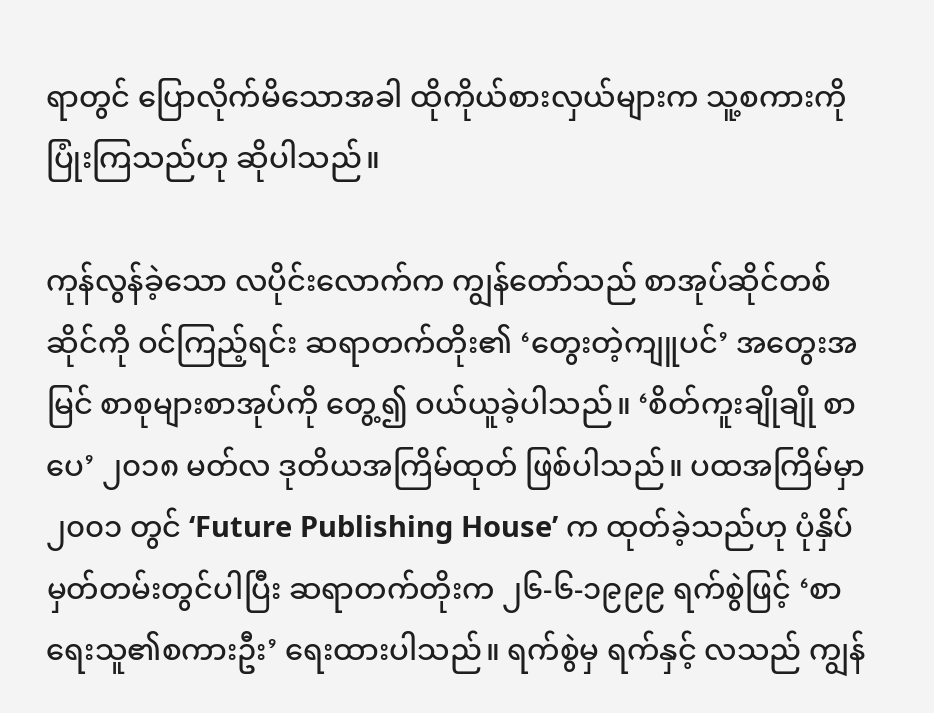ရာတွင် ပြောလိုက်မိသောအခါ ထိုကိုယ်စားလှယ်များက သူ့စကားကို ပြုံးကြသည်ဟု ဆိုပါသည်။

ကုန်လွန်ခဲ့သော လပိုင်းလောက်က ကျွန်တော်သည် စာအုပ်ဆိုင်တစ်ဆိုင်ကို ဝင်ကြည့်ရင်း ဆရာတက်တိုး၏ ‘တွေးတဲ့ကျူပင်’ အတွေးအမြင် စာစုများစာအုပ်ကို တွေ့၍ ဝယ်ယူခဲ့ပါသည်။ ‘စိတ်ကူးချိုချို စာပေ’ ၂၀၁၈ မတ်လ ဒုတိယအကြိမ်ထုတ် ဖြစ်ပါသည်။ ပထအကြိမ်မှာ ၂၀၀၁ တွင် ‘Future Publishing House’ က ထုတ်ခဲ့သည်ဟု ပုံနှိပ်မှတ်တမ်းတွင်ပါပြီး ဆရာတက်တိုးက ၂၆-၆-၁၉၉၉ ရက်စွဲဖြင့် ‘စာရေးသူ၏စကားဦး’ ရေးထားပါသည်။ ရက်စွဲမှ ရက်နှင့် လသည် ကျွန်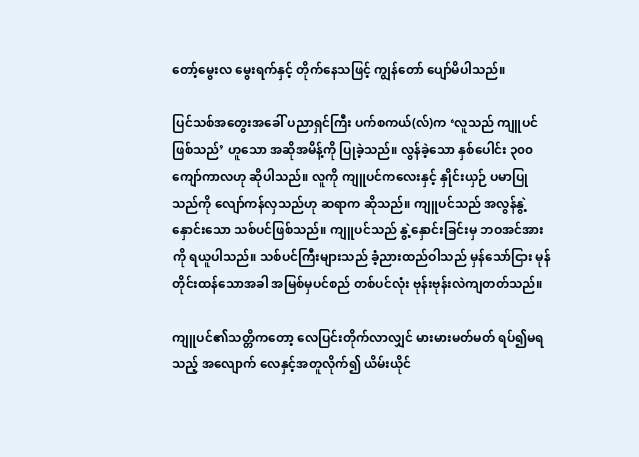တော့်မွေးလ မွေးရက်နှင့် တိုက်နေသဖြင့် ကျွန်တော် ပျော်မိပါသည်။

ပြင်သစ်အတွေးအခေါ် ပညာရှင်ကြီး ပက်စကယ်(လ်)က ‘လူသည် ကျူပင်ဖြစ်သည်’ ဟူသော အဆိုအမိန့်ကို ပြုခဲ့သည်။ လွန်ခဲ့သော နှစ်ပေါင်း ၃၀၀ ကျော်ကာလဟု ဆိုပါသည်။ လူကို ကျူပင်ကလေးနှင့် နှိုင်းယှဉ် ပမာပြုသည်ကို လျော်ကန်လှသည်ဟု ဆရာက ဆိုသည်။ ကျူပင်သည် အလွန်နွဲ့နှောင်းသော သစ်ပင်ဖြစ်သည်။ ကျူပင်သည် နွဲ့နှောင်းခြင်းမှ ဘဝအင်အားကို ရယူပါသည်။ သစ်ပင်ကြီးများသည် ခံ့ညားထည်ဝါသည် မှန်သော်ငြား မုန်တိုင်းထန်သောအခါ အမြစ်မှပင်စည် တစ်ပင်လုံး ဗုန်းဗုန်းလဲကျတတ်သည်။

ကျူပင်၏သတ္တိကတော့ လေပြင်းတိုက်လာလျှင် မားမားမတ်မတ် ရပ်၍မရသည့် အလျောက် လေနှင့်အတူလိုက်၍ ယိမ်းယိုင်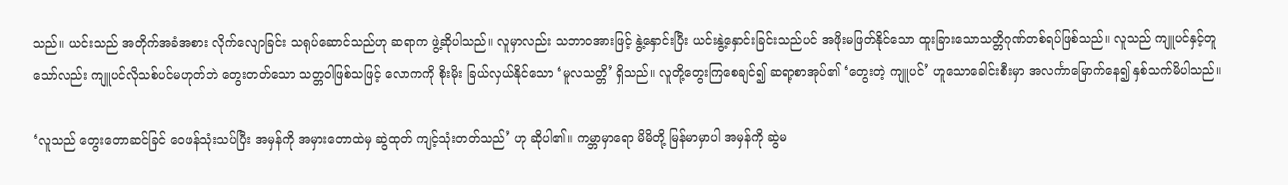သည်။ ယင်းသည် အတိုက်အခံအစား လိုက်လျောခြင်း သရုပ်ဆောင်သည်ဟု ဆရာက ဖွဲ့ဆိုပါသည်။ လူမှာလည်း သဘာဝအားဖြင့် နွဲ့နှောင်းပြီး ယင်းနွဲ့နှောင်းခြင်းသည်ပင် အဖိုးမဖြတ်နိုင်သော ထူးခြားသောသတ္တိဂုဏ်တစ်ရပ်ဖြစ်သည်။ လူသည် ကျူပင်နှင့်တူသော်လည်း ကျူပင်လိုသစ်ပင်မဟုတ်ဘဲ တွေးတတ်သော သတ္တဝါဖြစ်သဖြင့် လောကကို စိုးမိုး ခြယ်လှယ်နိုင်သော ‘မူလသတ္တိ’ ရှိသည်။ လူတို့တွေးကြစေချင်၍ ဆရာ့စာအုပ်၏ ‘တွေးတဲ့ ကျူပင်’ ဟူသောခေါင်းစီးမှာ အလင်္ကာမြောက်နေ၍ နှစ်သက်မိပါသည်။

‘လူသည် တွေးတောဆင်ခြင် ဝေဖန်သုံးသပ်ပြီး အမှန်ကို အမှားတောထဲမှ ဆွဲထုတ် ကျင့်သုံးတတ်သည်’ ဟု ဆိုပါ၏။ ကမ္ဘာမှာရော မိမိတို့ မြန်မာမှာပါ အမှန်ကို ဆွဲမ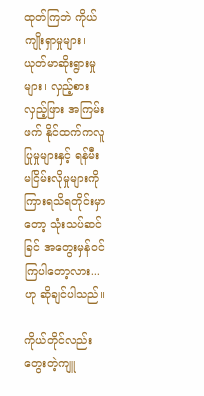ထုတ်ကြဘဲ ကိုယ်ကျိုးရှာမှုများ၊ ယုတ်မာဆိုးရွားမှုများ၊ လှည့်စားလှည့်ဖြား အကြမ်းဖက် နိုင်ထက်ကလူ ပြုမှုများနှင့် ရန်မီးမငြိမ်းလိုမှုများကို ကြားရသိရတိုင်းမှာတော့ သုံးသပ်ဆင်ခြင် အတွေးမှန်ဝင်ကြပါတော့လား...ဟု ဆိုချင်ပါသည်။

ကိုယ်တိုင်လည်း တွေးတဲ့ကျူ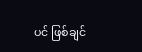ပင် ဖြစ်ချင်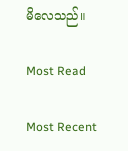မိလေသည်။

Most Read

Most Recent